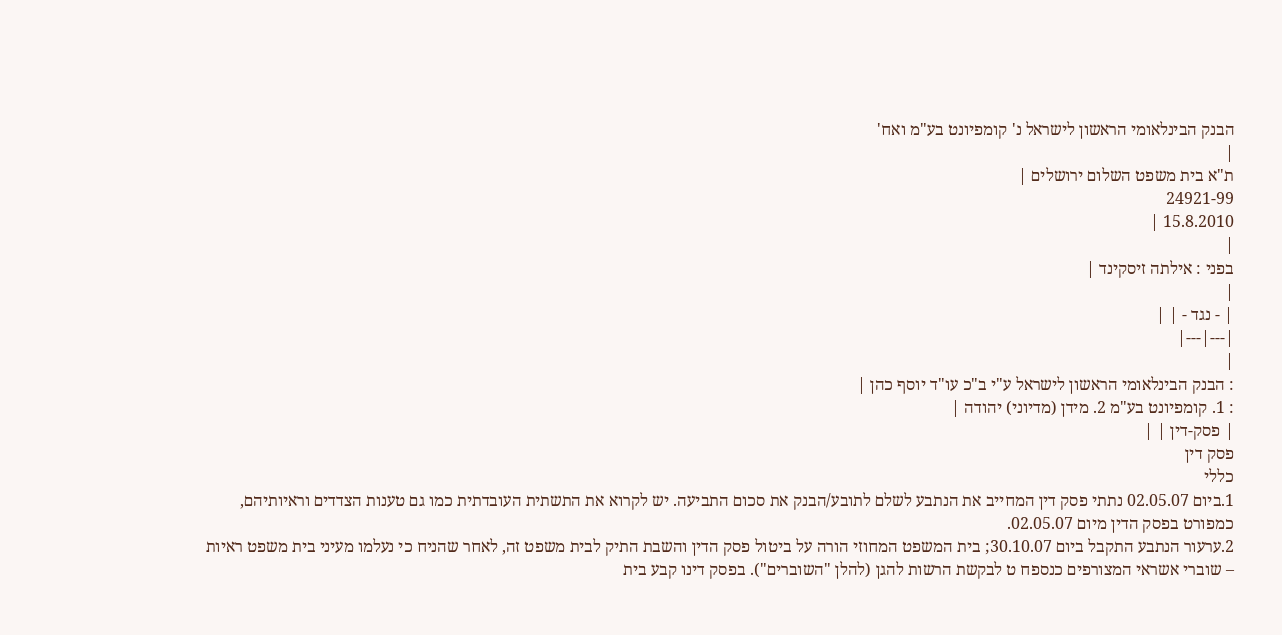הבנק הבינלאומי הראשון לישראל נ' קומפיונט בע"מ ואח'
|
ת"א בית משפט השלום ירושלים |
24921-99
15.8.2010 |
|
בפני : אילתה זיסקינד |
|
| - נגד - | |
|---|---|
|
: הבנק הבינלאומי הראשון לישראל ע"י ב"כ עו"ד יוסף כהן |
: 1. קומפיונט בע"מ 2. מידן (מדיוני) יהודה |
| פסק-דין | |
פסק דין
כללי
1.ביום 02.05.07 נתתי פסק דין המחייב את הנתבע לשלם לתובע/הבנק את סכום התביעה. יש לקרוא את התשתית העובדתית כמו גם טענות הצדדים וראיותיהם, כמפורט בפסק הדין מיום 02.05.07.
2.ערעור הנתבע התקבל ביום 30.10.07; בית המשפט המחוזי הורה על ביטול פסק הדין והשבת התיק לבית משפט זה, לאחר שהניח כי נעלמו מעיני בית משפט ראיות – שוברי אשראי המצורפים כנספח ט לבקשת הרשות להגן (להלן "השוברים"). בפסק דינו קבע בית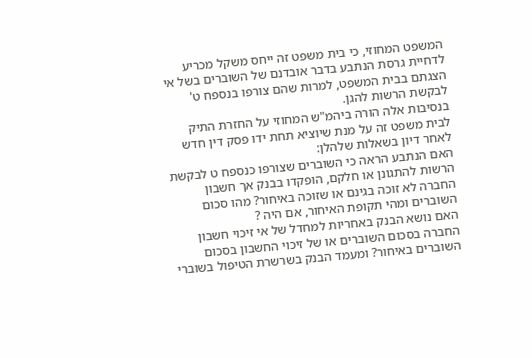המשפט המחוזי, כי בית משפט זה ייחס משקל מכריע לדחיית גרסת הנתבע בדבר אובדנם של השוברים בשל אי הצגתם בבית המשפט, למרות שהם צורפו בנספח ט' לבקשת הרשות להגן.
בנסיבות אלה הורה ביהמ"ש המחוזי על החזרת התיק לבית משפט זה על מנת שיוציא תחת ידו פסק דין חדש לאחר דיון בשאלות שלהלן:
האם הנתבע הראה כי השוברים שצורפו כנספח ט לבקשת הרשות להתגונן או חלקם, הופקדו בבנק אך חשבון החברה לא זוכה בגינם או שזוכה באיחור? מהו סכום השוברים ומהי תקופת האיחור, אם היה ?
האם נושא הבנק באחריות למחדל של אי זיכוי חשבון החברה בסכום השוברים או של זיכוי החשבון בסכום השוברים באיחור? ומעמד הבנק בשרשרת הטיפול בשוברי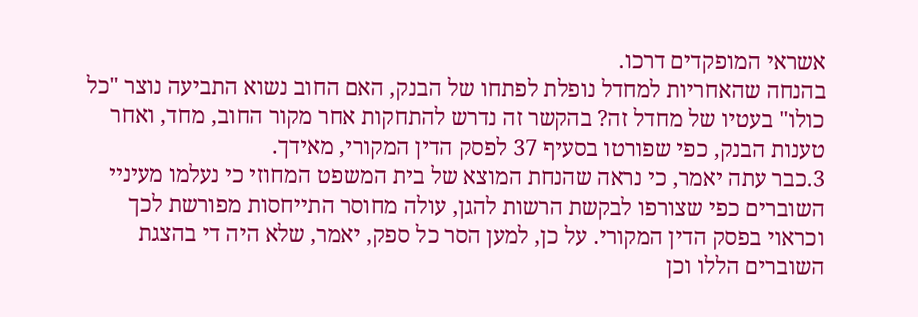אשראי המופקדים דרכו.
בהנחה שהאחריות למחדל נופלת לפתחו של הבנק, האם החוב נשוא התביעה נוצר "כל כולו" בעטיו של מחדל זה? בהקשר זה נדרש להתחקות אחר מקור החוב, מחד, ואחר טענות הבנק, כפי שפורטו בסעיף 37 לפסק הדין המקורי, מאידך.
3.כבר עתה יאמר, כי נראה שהנחת המוצא של בית המשפט המחוזי כי נעלמו מעיניי השוברים כפי שצורפו לבקשת הרשות להגן, עולה מחוסר התייחסות מפורשת לכך וכראוי בפסק הדין המקורי. על כן, למען הסר כל ספק, יאמר, שלא היה די בהצגת השוברים הללו וכן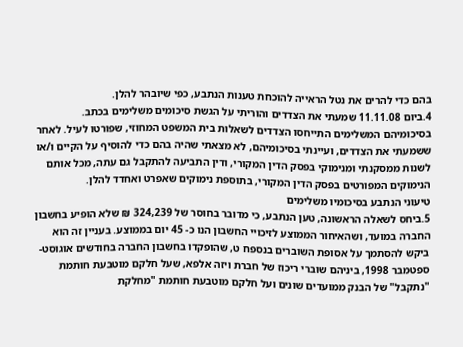בהם כדי להרים את נטל הראייה להוכחת טענות הנתבע, כפי שיובהר להלן.
4.ביום 11.11.08 שמעתי את הצדדים והוריתי על הגשת סיכומים משלימים בכתב.
בסיכומיהם המשלימים התייחסו הצדדים לשאלות בית המשפט המחוזי, שפורטו לעיל. לאחר ששמעתי את הצדדים, ועיינתי בסיכומיהם, לא מצאתי שהיה בהם כדי להוסיף על הקיים ו/או לשנות ממסקנתי ומנימוקי בפסק הדין המקורי, ודין התביעה להתקבל גם עתה, מכל אותם הנימוקים המפורטים בפסק הדין המקורי, בתוספת נימוקים שאפרט ואחדד להלן.
טיעוני הנתבע בסיכומיו משלימים
5.ביחס לשאלה הראשונה, טען הנתבע, כי מדובר בחוסר של 324,239 ₪ שלא הופיע בחשבון החברה במועד, ושהאיחור הממוצע לזיכויי החשבון הנו כ- 45 יום בממוצע. בעניין זה הוא ביקש להסתמך על אסופת השוברים בנספח ט, שהופקדו בחשבון החברה בחודשים אוגוסט-ספטמבר 1998, ביניהם שוברי ריכוז של חברת ויזה אלפא, שעל חלקם מוטבעת חותמת "נתקבל" של הבנק ממועדים שונים ועל חלקם מוטבעת חותמת "מחלקת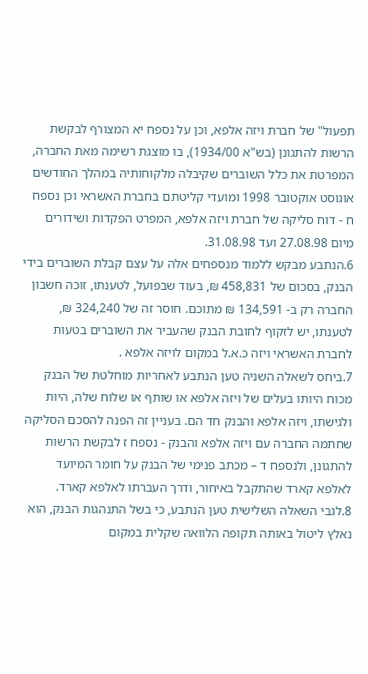תפעול" של חברת ויזה אלפא, וכן על נספח יא המצורף לבקשת הרשות להתגונן (בש"א 1934/00), בו מוצגת רשימה מאת החברה, המפרטת את כלל השוברים שקיבלה מלקוחותיה במהלך החודשים אוגוסט אוקטובר 1998 ומועדי קליטתם בחברת האשראי וכן נספח ח - דוח סליקה של חברת ויזה אלפא, המפרט הפקדות ושידורים מיום 27.08.98 ועד 31.08.98.
6.הנתבע מבקש ללמוד מנספחים אלה על עצם קבלת השוברים בידי הבנק, בסכום של 458,831 ₪, בעוד שבפועל, לטענתו, זוכה חשבון החברה רק ב- 134,591 ₪ מתוכם. חוסר זה של 324,240 ₪, לטענתו, יש לזקוף לחובת הבנק שהעביר את השוברים בטעות לחברת האשראי ויזה כ.א.ל במקום לויזה אלפא .
7.ביחס לשאלה השניה טען הנתבע לאחריות מוחלטת של הבנק מכוח היותו בעלים של ויזה אלפא או שותף או שלוח שלה, היות ולגישתו, ויזה אלפא והבנק חד הם. בעניין זה הפנה להסכם הסליקה שחתמה החברה עם ויזה אלפא והבנק - נספח ז לבקשת הרשות להתגונן, ולנספח ד – מכתב פנימי של הבנק על חומר המיועד לאלפא קארד שהתקבל באיחור, ודרך העברתו לאלפא קארד.
8.לגבי השאלה השלישית טען הנתבע, כי בשל התנהגות הבנק, הוא נאלץ ליטול באותה תקופה הלוואה שקלית במקום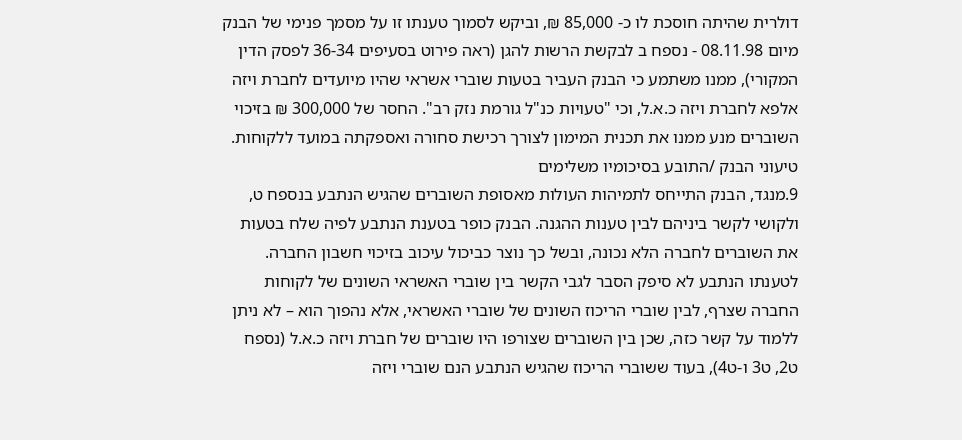דולרית שהיתה חוסכת לו כ- 85,000 ₪, וביקש לסמוך טענתו זו על מסמך פנימי של הבנק מיום 08.11.98 - נספח ב לבקשת הרשות להגן (ראה פירוט בסעיפים 36-34 לפסק הדין המקורי), ממנו משתמע כי הבנק העביר בטעות שוברי אשראי שהיו מיועדים לחברת ויזה אלפא לחברת ויזה כ.א.ל, וכי "טעויות כנ"ל גורמת נזק רב". החסר של 300,000 ₪ בזיכוי השוברים מנע ממנו את תכנית המימון לצורך רכישת סחורה ואספקתה במועד ללקוחות.
טיעוני הבנק /התובע בסיכומיו משלימים
9.מנגד, הבנק התייחס לתמיהות העולות מאסופת השוברים שהגיש הנתבע בנספח ט, ולקושי לקשר ביניהם לבין טענות ההגנה. הבנק כופר בטענת הנתבע לפיה שלח בטעות את השוברים לחברה הלא נכונה, ובשל כך נוצר כביכול עיכוב בזיכוי חשבון החברה. לטענתו הנתבע לא סיפק הסבר לגבי הקשר בין שוברי האשראי השונים של לקוחות החברה שצרף, לבין שוברי הריכוז השונים של שוברי האשראי, אלא נהפוך הוא – לא ניתן ללמוד על קשר כזה, שכן בין השוברים שצורפו היו שוברים של חברת ויזה כ.א.ל (נספח ט2, ט3 ו-ט4), בעוד ששוברי הריכוז שהגיש הנתבע הנם שוברי ויזה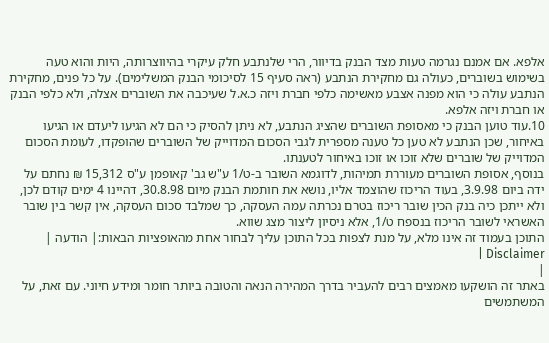אלפא. אם אמנם נגרמה טעות מצד הבנק בדיוור, הרי שלנתבע חלק עיקרי בהיווצרותה, היות והוא טעה בשימוש בשוברים, כעולה גם מחקירת הנתבע (ראה סעיף 15 לסיכומי הבנק המשלימים). על כל פנים, מחקירת הנתבע עולה כי הוא מפנה אצבע מאשימה כלפי חברת ויזה כ.א.ל שעיכבה את השוברים אצלה, ולא כלפי הבנק או חברת ויזה אלפא.
10.עוד טוען הבנק כי מאסופת השוברים שהציג הנתבע, לא ניתן להסיק כי הם לא הגיעו ליעדם או הגיעו באיחור, שכן הנתבע לא טען כל טענה מספרית לגבי הסכום המדוייק של השוברים שהופקדו, לעומת הסכום המדוייק של שוברים שלא זוכו או זוכו באיחור לטענתו.
בנוסף, אסופת השוברים מעוררת תמיהות, לדוגמא השובר ב-ט/1 ע"ש גב' קאופמן ע"ס 15,312 ₪ נחתם על ידה ביום 3.9.98, בעוד הריכוז שהוצמד אליו, נושא את חותמת הבנק מיום 30.8.98, דהיינו 4 ימים קודם לכן, ולא ייתכן כיה בנק הכין שובר ריכוז בטרם נכרתה עמה העסקה, כך שמלבד סכום העסקה, אין קשר בין שובר האשראי לשובר הריכוז בנספח ט/1, אלא ניסיון ליצור מצג שווא.
התוכן בעמוד זה אינו מלא, על מנת לצפות בכל התוכן עליך לבחור אחת מהאופציות הבאות:| הודעה | Disclaimer |
|
באתר זה הושקעו מאמצים רבים להעביר בדרך המהירה הנאה והטובה ביותר חומר ומידע חיוני. עם זאת, על המשתמשים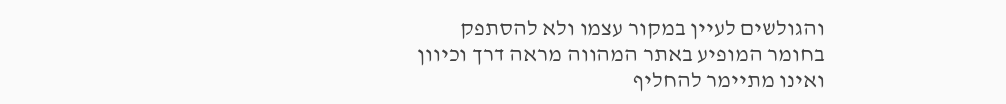והגולשים לעיין במקור עצמו ולא להסתפק בחומר המופיע באתר המהווה מראה דרך וכיוון ואינו מתיימר להחליף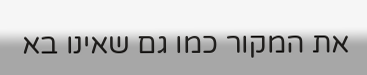את המקור כמו גם שאינו בא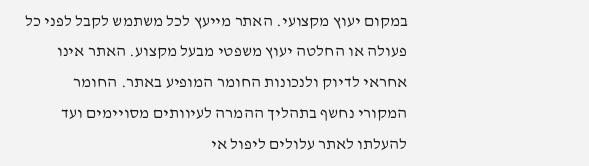במקום יעוץ מקצועי. האתר מייעץ לכל משתמש לקבל לפני כל פעולה או החלטה יעוץ משפטי מבעל מקצוע. האתר אינו אחראי לדיוק ולנכונות החומר המופיע באתר. החומר המקורי נחשף בתהליך ההמרה לעיוותים מסויימים ועד להעלתו לאתר עלולים ליפול אי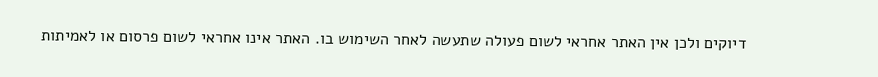דיוקים ולכן אין האתר אחראי לשום פעולה שתעשה לאחר השימוש בו. האתר אינו אחראי לשום פרסום או לאמיתות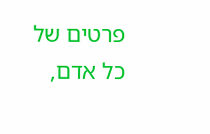פרטים של כל אדם,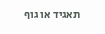תאגיד או גוף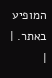המופיע באתר. |
|